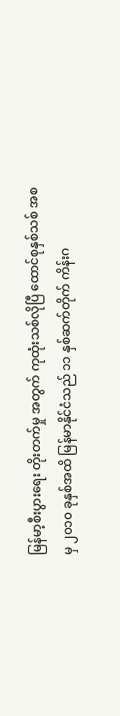မြန်မာ့စီးပွားရေး တိုးတက်မှု အတွက် ကုထုံးသစ်လိုပြီ ထောင်စုနှစ်သစ် အစမှ ၂၀၁၀ ခုနှစ်အထိ မြန်မာနိုင်ငံသည် ၁၁ နှစ်ဆက်တိုက် ကိန်းဂ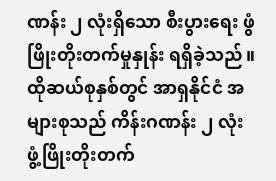ဏန်း ၂ လုံးရှိသော စီးပွားရေး ဖွံဖြိုးတိုးတက်မှုနှုန်း ရရှိခဲ့သည်။ ထိုဆယ်စုနှစ်တွင် အာရှနိုင်ငံ အများစုသည် ကိန်းဂဏန်း ၂ လုံး ဖွံ့ဖြိုးတိုးတက်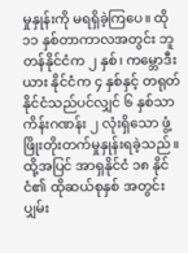မှုနှုန်းကို မရရှိခဲ့ကြပေ။ ထို ၁၁ နှစ်တာကာလအတွင်း ဘူတန်နိုင်ငံက ၂ နှစ်၊ ကမ္ဘောဒီးယား နိုင်ငံက ၄ နှစ်နှင့် တရုတ်နိုင်ငံသည်ပင်လျှင် ၆ နှစ်သာ ကိန်းဂဏန်း ၂ လုံးရှိသော ဖွံ့ဖြိုးတိုးတက်မှုနှုန်းရခဲ့သည်။ ထို့အပြင် အာရှနိုင်ငံ ၁၈ နိုင်ငံ၏ ထိုဆယ်စုနှစ် အတွင်း ပျှမ်း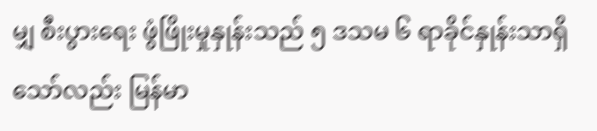မျှ စီးပွားရေး ဖွံဖြိုးမှုနှုန်းသည် ၅ ဒသမ ၆ ရာခိုင်နှုန်းသာရှိသော်လည်း မြန်မာ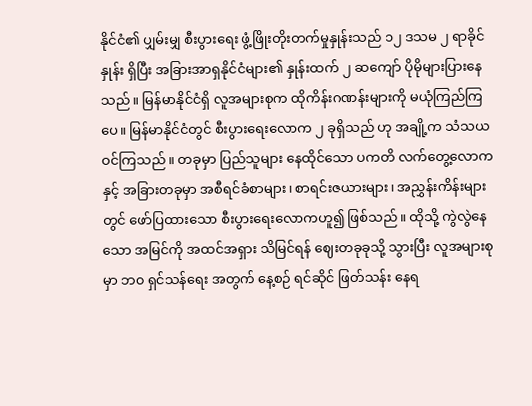နိုင်ငံ၏ ပျှမ်းမျှ စီးပွားရေး ဖွံ့ဖြိုးတိုးတက်မှုနှုန်းသည် ၁၂ ဒသမ ၂ ရာခိုင်နှုန်း ရှိပြီး အခြားအာရှနိုင်ငံများ၏ နှုန်းထက် ၂ ဆကျော် ပိုမိုများပြားနေသည်။ မြန်မာနိုင်ငံရှိ လူအများစုက ထိုကိန်းဂဏန်းများကို မယုံကြည်ကြပေ။ မြန်မာနိုင်ငံတွင် စီးပွားရေးလောက ၂ ခုရှိသည် ဟု အချို့က သံသယဝင်ကြသည်။ တခုမှာ ပြည်သူများ နေထိုင်သော ပကတိ လက်တွေ့လောကနှင့် အခြားတခုမှာ အစီရင်ခံစာများ၊ စာရင်းဇယားများ၊ အညွှန်းကိန်းများတွင် ဖော်ပြထားသော စီးပွားရေးလောကဟူ၍ ဖြစ်သည်။ ထိုသို့ ကွဲလွဲနေသော အမြင်ကို အထင်အရှား သိမြင်ရန် ဈေးတခုခုသို့ သွားပြီး လူအများစုမှာ ဘ၀ ရှင်သန်ရေး အတွက် နေ့စဉ် ရင်ဆိုင် ဖြတ်သန်း နေရ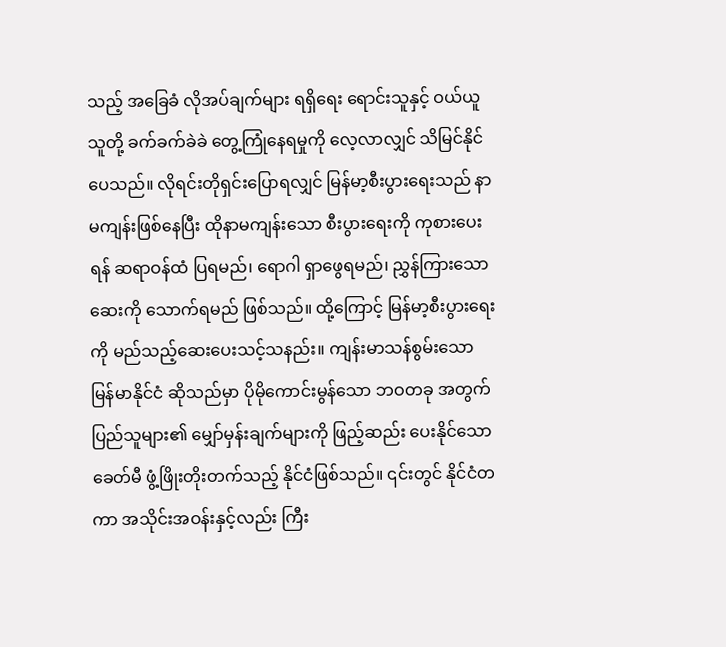သည့် အခြေခံ လိုအပ်ချက်များ ရရှိရေး ရောင်းသူနှင့် ဝယ်ယူသူတို့ ခက်ခက်ခဲခဲ တွေ့ကြုံနေရမှုကို လေ့လာလျှင် သိမြင်နိုင်ပေသည်။ လိုရင်းတိုရှင်းပြောရလျှင် မြန်မာ့စီးပွားရေးသည် နာမကျန်းဖြစ်နေပြီး ထိုနာမကျန်းသော စီးပွားရေးကို ကုစားပေးရန် ဆရာဝန်ထံ ပြရမည်၊ ရောဂါ ရှာဖွေရမည်၊ ညွှန်ကြားသော ဆေးကို သောက်ရမည် ဖြစ်သည်။ ထို့ကြောင့် မြန်မာ့စီးပွားရေးကို မည်သည့်ဆေးပေးသင့်သနည်း။ ကျန်းမာသန်စွမ်းသော မြန်မာနိုင်ငံ ဆိုသည်မှာ ပိုမိုကောင်းမွန်သော ဘဝတခု အတွက် ပြည်သူများ၏ မျှော်မှန်းချက်များကို ဖြည့်ဆည်း ပေးနိုင်သော ခေတ်မီ ဖွံ့ဖြိုးတိုးတက်သည့် နိုင်ငံဖြစ်သည်။ ၎င်းတွင် နိုင်ငံတကာ အသိုင်းအဝန်းနှင့်လည်း ကြီး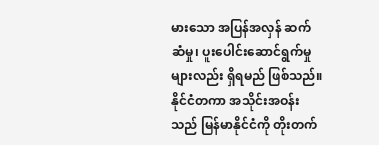မားသော အပြန်အလှန် ဆက်ဆံမှု၊ ပူးပေါင်းဆောင်ရွက်မှုများလည်း ရှိရမည် ဖြစ်သည်။ နိုင်ငံတကာ အသိုင်းအဝန်းသည် မြန်မာနိုင်ငံကို တိုးတက်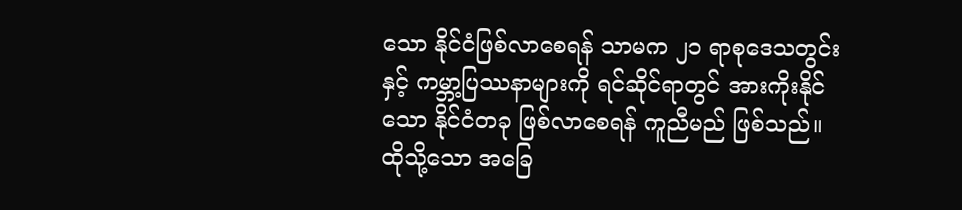သော နိုင်ငံဖြစ်လာစေရန် သာမက ၂၁ ရာစုဒေသတွင်းနှင့် ကမ္ဘာ့ပြဿနာများကို ရင်ဆိုင်ရာတွင် အားကိုးနိုင်သော နိုင်ငံတခု ဖြစ်လာစေရန် ကူညီမည် ဖြစ်သည်။ ထိုသို့သော အခြေ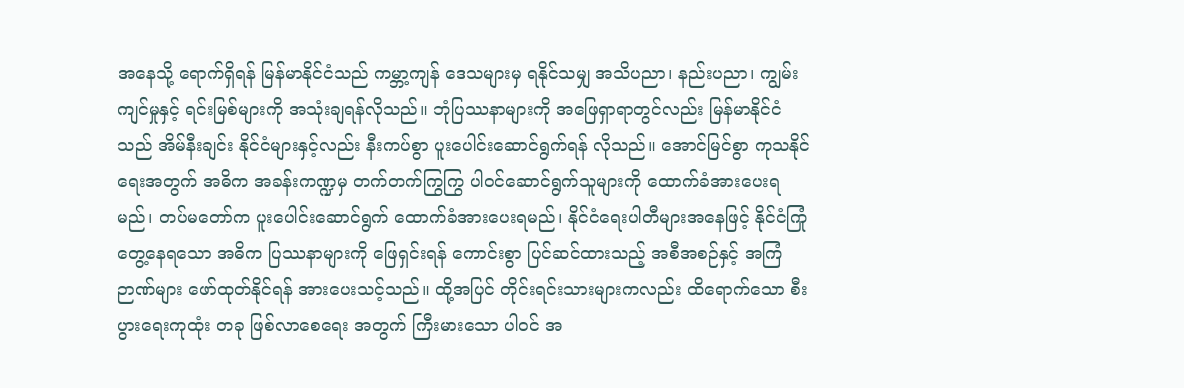အနေသို့ ရောက်ရှိရန် မြန်မာနိုင်ငံသည် ကမ္ဘာ့ကျန် ဒေသများမှ ရနိုင်သမျှ အသိပညာ၊ နည်းပညာ၊ ကျွမ်းကျင်မှုနှင့် ရင်းမြစ်များကို အသုံးချရန်လိုသည်။ ဘုံပြဿနာများကို အဖြေရှာရာတွင်လည်း မြန်မာနိုင်ငံသည် အိမ်နီးချင်း နိုင်ငံများနှင့်လည်း နီးကပ်စွာ ပူးပေါင်းဆောင်ရွက်ရန် လိုသည်။ အောင်မြင်စွာ ကုသနိုင်ရေးအတွက် အဓိက အခန်းကဏ္ဍမှ တက်တက်ကြွကြွ ပါဝင်ဆောင်ရွက်သူများကို ထောက်ခံအားပေးရမည်၊ တပ်မတော်က ပူးပေါင်းဆောင်ရွက် ထောက်ခံအားပေးရမည်၊ နိုင်ငံရေးပါတီများအနေဖြင့် နိုင်ငံကြုံတွေ့နေရသော အဓိက ပြဿနာများကို ဖြေရှင်းရန် ကောင်းစွာ ပြင်ဆင်ထားသည့် အစီအစဉ်နှင့် အကြံဉာဏ်များ ဖော်ထုတ်နိုင်ရန် အားပေးသင့်သည်။ ထို့အပြင် တိုင်းရင်းသားများကလည်း ထိရောက်သော စီးပွားရေးကုထုံး တခု ဖြစ်လာစေရေး အတွက် ကြီးမားသော ပါဝင် အ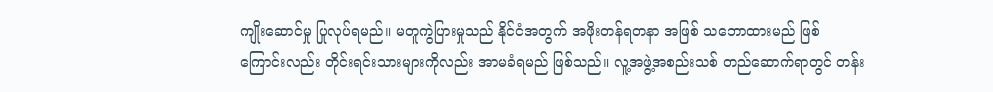ကျိုးဆောင်မှု ပြုလုပ်ရမည်။ မတူကွဲပြားမှုသည် နိုင်ငံအတွက် အဖိုးတန်ရတနာ အဖြစ် သဘောထားမည် ဖြစ်ကြောင်းလည်း တိုင်းရင်းသားများကိုလည်း အာမခံရမည် ဖြစ်သည်။ လူ့အဖွဲ့အစည်းသစ် တည်ဆောက်ရာတွင် တန်း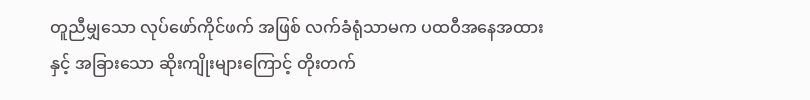တူညီမျှသော လုပ်ဖော်ကိုင်ဖက် အဖြစ် လက်ခံရုံသာမက ပထဝီအနေအထားနှင့် အခြားသော ဆိုးကျိုးများကြောင့် တိုးတက်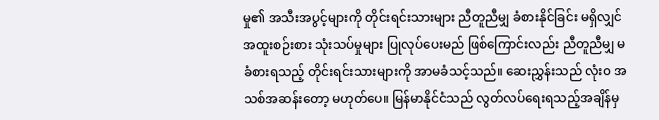မှု၏ အသီးအပွင့်များကို တိုင်းရင်းသားများ ညီတူညီမျှ ခံစားနိုင်ခြင်း မရှိလျှင် အထူးစဉ်းစား သုံးသပ်မှုများ ပြုလုပ်ပေးမည် ဖြစ်ကြောင်းလည်း ညီတူညီမျှ မခံစားရသည့် တိုင်းရင်းသားများကို အာမခံသင့်သည်။ ဆေးညွှန်းသည် လုံး၀ အသစ်အဆန်းတော့ မဟုတ်ပေ။ မြန်မာနိုင်ငံသည် လွတ်လပ်ရေးရသည့်အချိန်မှ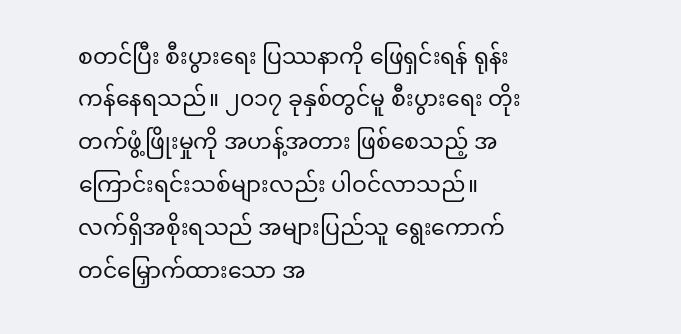စတင်ပြီး စီးပွားရေး ပြဿနာကို ဖြေရှင်းရန် ရုန်းကန်နေရသည်။ ၂၀၁၇ ခုနှစ်တွင်မူ စီးပွားရေး တိုးတက်ဖွံ့ဖြိုးမှုကို အဟန့်အတား ဖြစ်စေသည့် အကြောင်းရင်းသစ်များလည်း ပါဝင်လာသည်။ လက်ရှိအစိုးရသည် အများပြည်သူ ရွေးကောက်တင်မြှောက်ထားသော အ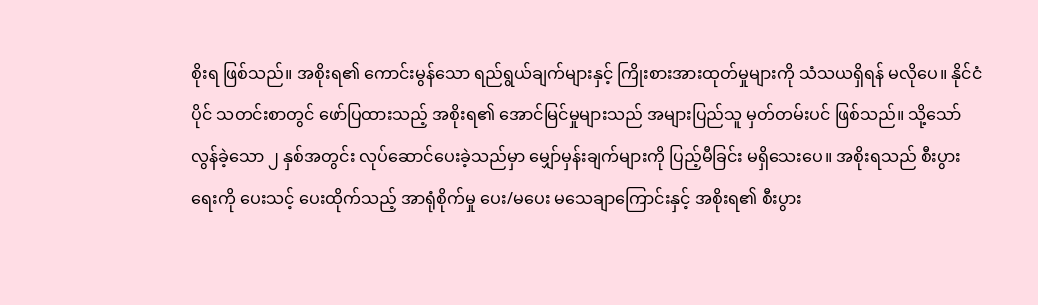စိုးရ ဖြစ်သည်။ အစိုးရ၏ ကောင်းမွန်သော ရည်ရွယ်ချက်များနှင့် ကြိုးစားအားထုတ်မှုများကို သံသယရှိရန် မလိုပေ။ နိုင်ငံပိုင် သတင်းစာတွင် ဖော်ပြထားသည့် အစိုးရ၏ အောင်မြင်မှုများသည် အများပြည်သူ မှတ်တမ်းပင် ဖြစ်သည်။ သို့သော် လွန်ခဲ့သော ၂ နှစ်အတွင်း လုပ်ဆောင်ပေးခဲ့သည်မှာ မျှော်မှန်းချက်များကို ပြည့်မီခြင်း မရှိသေးပေ။ အစိုးရသည် စီးပွားရေးကို ပေးသင့် ပေးထိုက်သည့် အာရုံစိုက်မှု ပေး/မပေး မသေချာကြောင်းနှင့် အစိုးရ၏ စီးပွား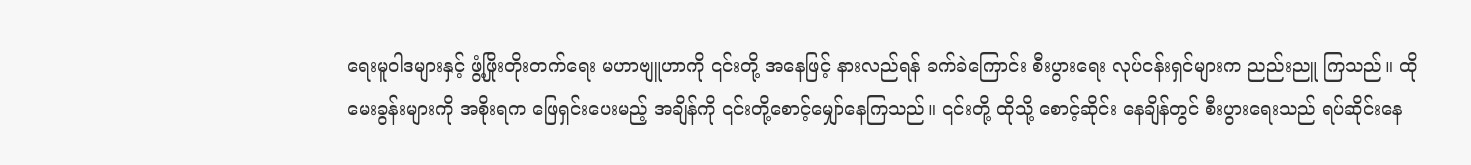ရေးမူဝါဒများနှင့် ဖွံ့ဖြိုးတိုးတက်ရေး မဟာဗျူဟာကို ၎င်းတို့ အနေဖြင့် နားလည်ရန် ခက်ခဲကြောင်း စီးပွားရေး လုပ်ငန်းရှင်များက ညည်းညူ ကြသည်။ ထိုမေးခွန်းများကို အစိုးရက ဖြေရှင်းပေးမည့် အချိန်ကို ၎င်းတို့စောင့်မျှော်နေကြသည်။ ၎င်းတို့ ထိုသို့ စောင့်ဆိုင်း နေချိန်တွင် စီးပွားရေးသည် ရပ်ဆိုင်းနေ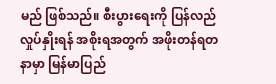မည် ဖြစ်သည်။ စီးပွားရေးကို ပြန်လည် လှုပ်နှိုးရန် အစိုးရအတွက် အဖိုးတန်ရတနာမှာ မြန်မာပြည်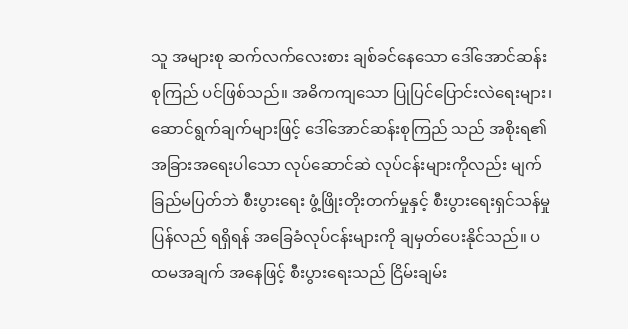သူ အများစု ဆက်လက်လေးစား ချစ်ခင်နေသော ဒေါ်အောင်ဆန်းစုကြည် ပင်ဖြစ်သည်။ အဓိကကျသော ပြုပြင်ပြောင်းလဲရေးများ၊ ဆောင်ရွက်ချက်များဖြင့် ဒေါ်အောင်ဆန်းစုကြည် သည် အစိုးရ၏ အခြားအရေးပါသော လုပ်ဆောင်ဆဲ လုပ်ငန်းများကိုလည်း မျက်ခြည်မပြတ်ဘဲ စီးပွားရေး ဖွံ့ဖြိုးတိုးတက်မှုနှင့် စီးပွားရေးရှင်သန်မှု ပြန်လည် ရရှိရန် အခြေခံလုပ်ငန်းများကို ချမှတ်ပေးနိုင်သည်။ ပထမအချက် အနေဖြင့် စီးပွားရေးသည် ငြိမ်းချမ်း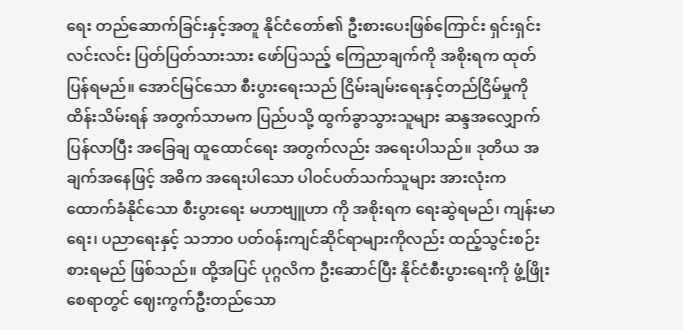ရေး တည်ဆောက်ခြင်းနှင့်အတူ နိုင်ငံတော်၏ ဦးစားပေးဖြစ်ကြောင်း ရှင်းရှင်းလင်းလင်း ပြတ်ပြတ်သားသား ဖော်ပြသည့် ကြေညာချက်ကို အစိုးရက ထုတ်ပြန်ရမည်။ အောင်မြင်သော စီးပွားရေးသည် ငြိမ်းချမ်းရေးနှင့်တည်ငြိမ်မှုကို ထိန်းသိမ်းရန် အတွက်သာမက ပြည်ပသို့ ထွက်ခွာသွားသူများ ဆန္ဒအလျှောက် ပြန်လာပြီး အခြေချ ထူထောင်ရေး အတွက်လည်း အရေးပါသည်။ ဒုတိယ အချက်အနေဖြင့် အဓိက အရေးပါသော ပါဝင်ပတ်သက်သူများ အားလုံးက ထောက်ခံနိုင်သော စီးပွားရေး မဟာဗျူဟာ ကို အစိုးရက ရေးဆွဲရမည်၊ ကျန်းမာရေး၊ ပညာရေးနှင့် သဘာ၀ ပတ်ဝန်းကျင်ဆိုင်ရာများကိုလည်း ထည့်သွင်းစဉ်းစားရမည် ဖြစ်သည်။ ထို့အပြင် ပုဂ္ဂလိက ဦးဆောင်ပြီး နိုင်ငံစီးပွားရေးကို ဖွံ့ဖြိုးစေရာတွင် ဈေးကွက်ဦးတည်သော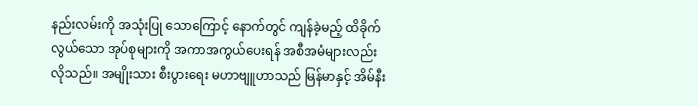နည်းလမ်းကို အသုံးပြု သောကြောင့် နောက်တွင် ကျန်ခဲ့မည့် ထိခိုက်လွယ်သော အုပ်စုများကို အကာအကွယ်ပေးရန် အစီအမံများလည်း လိုသည်။ အမျိုးသား စီးပွားရေး မဟာဗျူဟာသည် မြန်မာနှင့် အိမ်နီး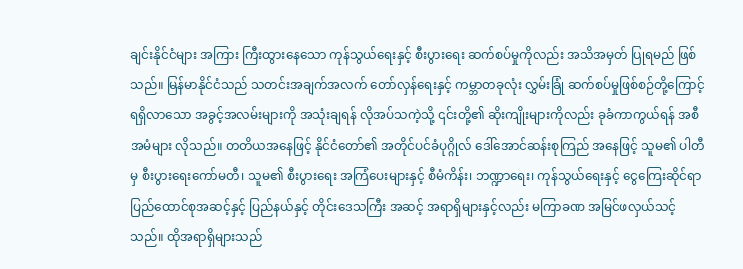ချင်းနိုင်ငံများ အကြား ကြီးထွားနေသော ကုန်သွယ်ရေးနှင့် စီးပွားရေး ဆက်စပ်မှုကိုလည်း အသိအမှတ် ပြုရမည် ဖြစ်သည်။ မြန်မာနိုင်ငံသည် သတင်းအချက်အလက် တော်လှန်ရေးနှင့် ကမ္ဘာတခုလုံး လွှမ်းခြုံ ဆက်စပ်မှုဖြစ်စဉ်တို့ကြောင့် ရရှိလာသော အခွင့်အလမ်းများကို အသုံးချရန် လိုအပ်သကဲ့သို့ ၎င်းတို့၏ ဆိုးကျိုးများကိုလည်း ခုခံကာကွယ်ရန် အစီအမံများ လိုသည်။ တတိယအနေဖြင့် နိုင်ငံတော်၏ အတိုင်ပင်ခံပုဂ္ဂိုလ် ဒေါ်အောင်ဆန်းစုကြည် အနေဖြင့် သူမ၏ ပါတီမှ စီးပွားရေးကော်မတီ၊ သူမ၏ စီးပွားရေး အကြံပေးများနှင့် စီမံကိန်း၊ ဘဏ္ဍာရေး၊ ကုန်သွယ်ရေးနှင့် ငွေကြေးဆိုင်ရာ ပြည်ထောင်စုအဆင့်နှင့် ပြည်နယ်နှင့် တိုင်းဒေသကြီး အဆင့် အရာရှိများနှင့်လည်း မကြာခဏ အမြင်ဖလှယ်သင့်သည်။ ထိုအရာရှိများသည်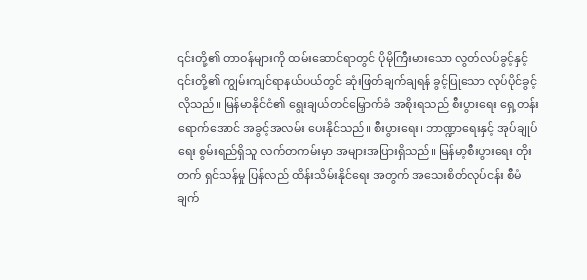၎င်းတို့၏ တာဝန်များကို ထမ်းဆောင်ရာတွင် ပိုမိုကြီးမားသော လွတ်လပ်ခွင့်နှင့် ၎င်းတို့၏ ကျွမ်းကျင်ရာနယ်ပယ်တွင် ဆုံးဖြတ်ချက်ချရန် ခွင့်ပြုသော လုပ်ပိုင်ခွင့်လိုသည်။ မြန်မာနိုင်ငံ၏ ရွေးချယ်တင်မြှောက်ခံ အစိုးရသည် စီးပွားရေး ရှေ့တန်းရောက်အောင် အခွင့်အလမ်း ပေးနိုင်သည်။ စီးပွားရေး၊ ဘာဏ္ဍာရေးနှင့် အုပ်ချုပ်ရေး စွမ်းရည်ရှိသူ လက်တကမ်းမှာ အများအပြားရှိသည်။ မြန်မာ့စီးပွားရေး တိုးတက် ရှင်သန်မှု ပြန်လည် ထိန်းသိမ်းနိုင်ရေး အတွက် အသေးစိတ်လုပ်ငန်း စီမံချက်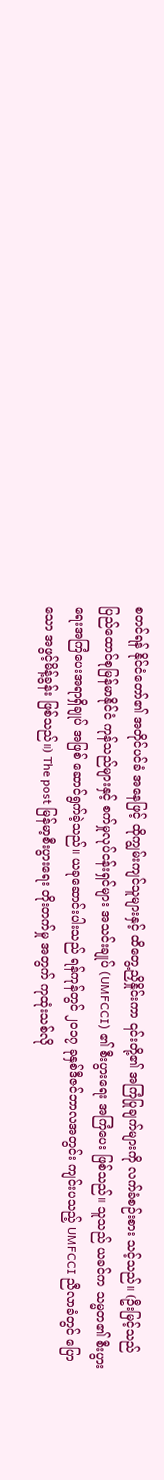စတင်ရန် နိုင်ငံတော်၏ အတိုင်ပင်ခံ အနေဖြင့် ထိုကျွမ်းကျင်သူများနှင့် ထိတွေ့ညှိနှိုင်းကာ ၎င်းတို့၏ အကြံပြုချက်များကို လက်ခံစဉ်းစား သင့်သည်။ (ဦးမြင့်သည် ပြည်ထောင်စုမြန်မာနိုင်ငံ ကုန်သည်များနှင့် စက်မှုလုပ်ငန်းရှင်များ အသင်းချုပ် (UMFCCI) ၏ စီးပွားရေး အကြံပေး ဖြစ်သည်။ သူသည် ယခင်က သမ္မတ၏ စီးပွားရေးအကြံပေးအရာရှိချုပ် အဖြစ် ဆောင်ရွက်ခဲ့သည်။ ယခုဆောင်းပါးသည် ရန်ကုန်တွင် ၂၀၁၇ ခုနှစ်ဒီဇင်ဘာလအတွင်း ကျင်းပသည့် UMFCCI ညီလာခံတွင် ပြောသော အဖွင့်မိန့်ခွန်း ဖြစ်သည်။) The post မြန်မာ့စီးပွားရေး တိုးတက်မှု အတွက် ကုထုံးသစ်လို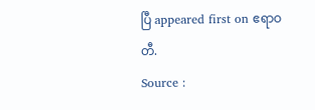ပြီ appeared first on ဧရာဝတီ.
Source :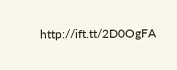http://ift.tt/2D0OgFA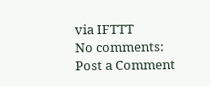via IFTTT
No comments:
Post a Comment